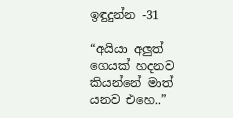ඉඳුදුන්න -31

“අයියා අලුත් ගෙයක් හදනව කියන්නේ මාත් යනව එහෙ..”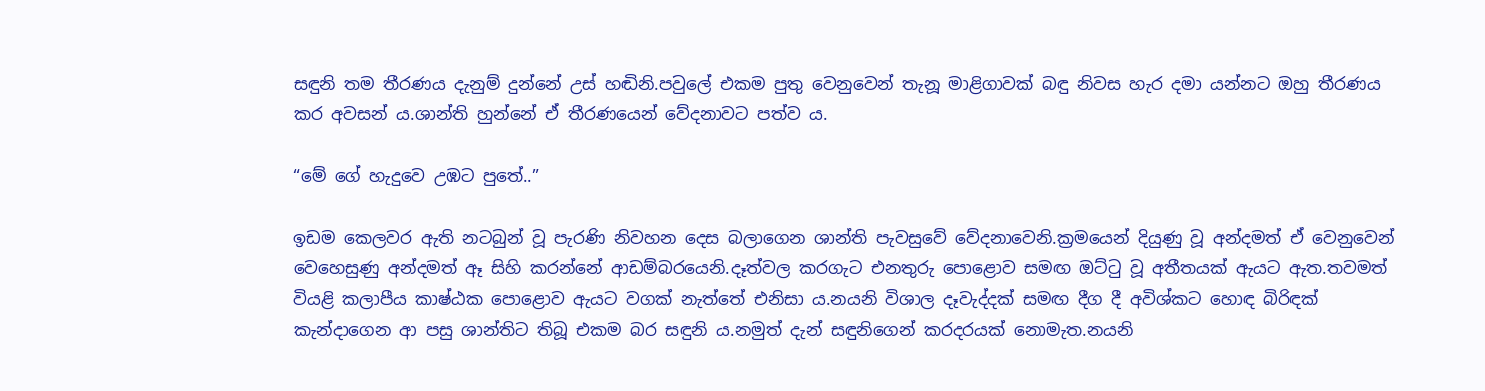සඳුනි තම තීරණය දැනුම් දුන්නේ උස් හඬිනි.පවුලේ එකම පුතු වෙනුවෙන් තැනූ මාළිගාවක් බඳු නිවස හැර දමා යන්නට ඔහු තීරණය කර අවසන් ය.ශාන්ති හුන්නේ ඒ තීරණයෙන් වේදනාවට පත්ව ය.

“මේ ගේ හැදුවෙ උඹට පුතේ..”

ඉඩම කෙලවර ඇති නටබුන් වූ පැරණි නිවහන දෙස බලාගෙන ශාන්ති පැවසුවේ වේදනාවෙනි.ක්‍රමයෙන් දියුණු වූ අන්දමත් ඒ වෙනුවෙන් වෙහෙසුණු අන්දමත් ඈ සිහි කරන්නේ ආඩම්බරයෙනි.දෑත්වල කරගැට එනතුරු පොළොව සමඟ ඔට්ටු වූ අතීතයක් ඇයට ඇත.තවමත් වියළි කලාපීය කාෂ්ඨක පොළොව ඇයට වගක් නැත්තේ එනිසා ය.නයනි විශාල දෑවැද්දක් සමඟ දීග දී අවිශ්කට හොඳ බිරිඳක් කැන්දාගෙන ආ පසු ශාන්තිට තිබූ එකම බර සඳුනි ය.නමුත් දැන් සඳුනිගෙන් කරදරයක් නොමැත.නයනි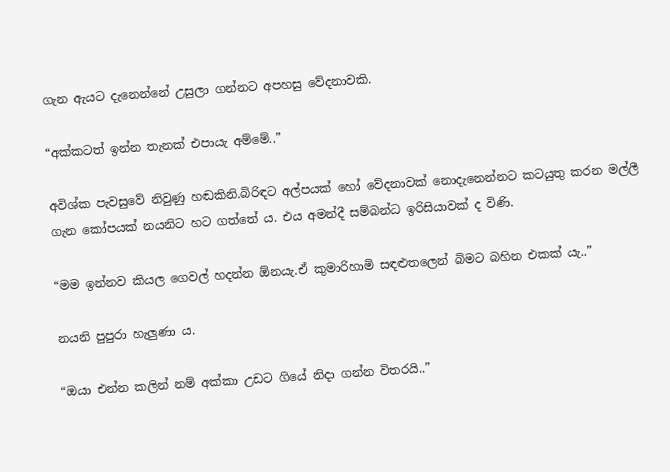ගැන ඇයට දැනෙන්නේ උසුලා ගන්නට අපහසු වේදනාවකි.

“අක්කටත් ඉන්න තැනක් එපායැ අම්මේ..”

අවිශ්ක පැවසුවේ නිවුණු හඬකිනි.බිරිඳට අල්පයක් හෝ වේදනාවක් නොදැනෙන්නට කටයුතු කරන මල්ලී ගැන කෝපයක් නයනිට හට ගත්තේ ය. එය අමන්දී සම්බන්ධ ඉරිසියාවක් ද විණි.

“මම ඉන්නව කියල ගෙවල් හදන්න ඕනයැ.ඒ කුමාරිහාමි සඳළුතලෙන් බිමට බහින එකක් යැ..”

නයනි පුපුරා හැලුණා ය.

“ඔයා එන්න කලින් නම් අක්කා උඩට ගියේ නිදා ගන්න විතරයි..”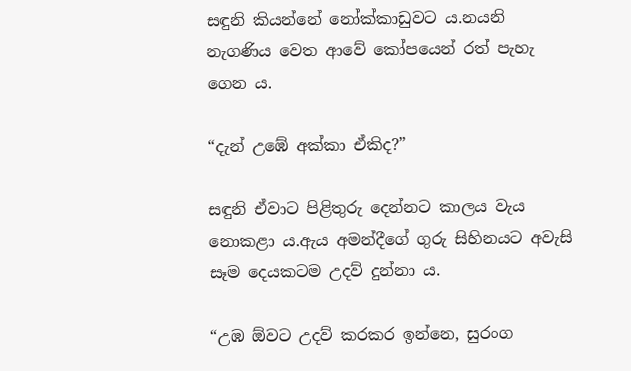සඳුනි කියන්නේ නෝක්කාඩුවට ය.නයනි නැගණිය වෙත ආවේ කෝපයෙන් රත් පැහැ ගෙන ය.

“දැන් උඹේ අක්කා ඒකිද?”

සඳුනි ඒවාට පිළිතුරු දෙන්නට කාලය වැය නොකළා ය.ඇය අමන්දීගේ ගුරු සිහිනයට අවැසි සෑම දෙයකටම උදව් දුන්නා ය.

“උඹ ඕවට උදව් කරකර ඉන්නෙ, සුරංග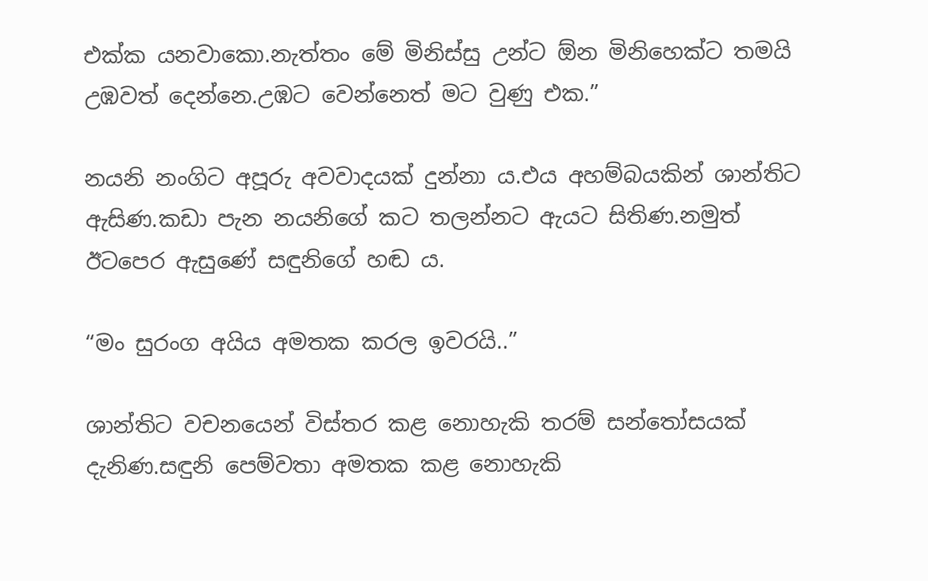එක්ක යනවාකො.නැත්තං මේ මිනිස්සු උන්‍ට ඕන මිනිහෙක්ට තමයි උඹවත් දෙන්නෙ.උඹට වෙන්නෙත් මට වුණු එක.”

නයනි නංගිට අපූරු අවවාදයක් දුන්නා ය.එය අහම්බයකින් ශාන්තිට ඇසිණ.කඩා පැන නයනිගේ කට තලන්නට ඇයට සිතිණ.නමුත් ඊටපෙර ඇසුණේ සඳුනිගේ හඬ ය.

“මං සුරංග අයිය අමතක කරල ඉවරයි..”

ශාන්තිට වචනයෙන් විස්තර කළ නොහැකි තරම් සන්තෝසයක් දැනිණ.සඳුනි පෙම්වතා අමතක කළ නොහැකි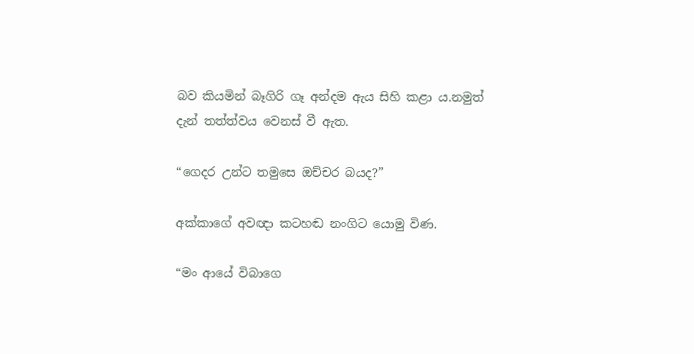බව කියමින් බෑගිරි ගෑ අන්දම ඇය සිහි කළා ය.නමුත් දැන් තත්ත්වය වෙනස් වී ඇත.

“ගෙදර උන්ට තමුසෙ ඔච්චර බයද?”

අක්කාගේ අවඥා කටහඬ නංගිට යොමු විණ.

“මං ආයේ විබාගෙ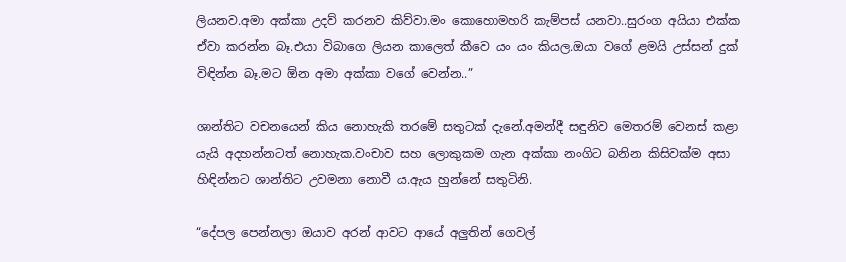ලියනව.අමා අක්කා උදව් කරනව කිව්වා.මං කොහොමහරි කැම්පස් යනවා..සුරංග අයියා එක්ක ඒවා කරන්න බෑ.එයා විබාගෙ ලියන කාලෙත් කීවෙ යං යං කියල.ඔයා වගේ ළමයි උස්සන් දුක් විඳින්න බෑ.මට ඕන අමා අක්කා වගේ වෙන්න..”

ශාන්තිට වචනයෙන් කිය නොහැකි තරමේ සතුටක් දැනේ.අමන්දී සඳුනිව මෙතරම් වෙනස් කළා යැයි අදහන්නටත් නොහැක.වංචාව සහ ලොකුකම ගැන අක්කා නංගිට බනින කිසිවක්ම අසා හිඳින්නට ශාන්තිට උවමනා නොවී ය.ඇය හුන්නේ සතුටිනි.

“දේපල පෙන්නලා ඔයාව අරන් ආවට ආයේ අලුතින් ගෙවල්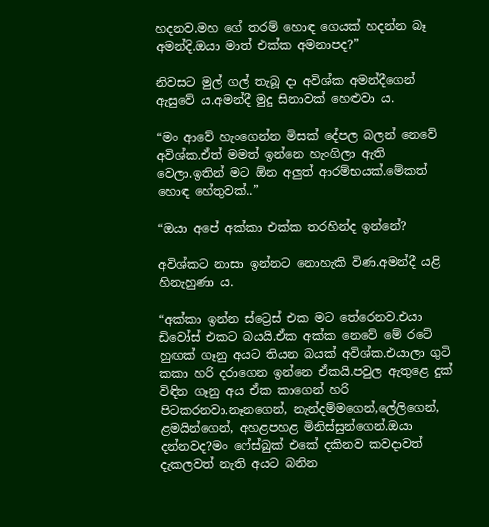හදනව.මහ ගේ තරම් හොඳ ගෙයක් හදන්න බෑ අමන්දි.ඔයා මාත් එක්ක අමනාපද?”

නිවසට මුල් ගල් තැබූ දා අවිශ්ක අමන්දීගෙන් ඇසුවේ ය.අමන්දී මුදු සිනාවක් හෙළුවා ය.

“මං ආවේ හැංගෙන්න මිසක් දේපල බලන් නෙවේ අවිශ්ක.ඒත් මමත් ඉන්නෙ හැංගිලා ඇති වෙලා.ඉතින් මට ඕන අලුත් ආරම්භයක්.මේකත් හොඳ හේතුවක්..”

“ඔයා අපේ අක්කා එක්ක තරහින්ද ඉන්නේ?

අවිශ්කට නාසා ඉන්නට නොහැකි විණ.අමන්දී යළි හිනැහුණා ය.

“අක්කා ඉන්න ස්ට්‍රෙස් එක මට තේරෙනව.එයා ඩිවෝස් එකට බයයි.ඒක අක්ක නෙවේ මේ රටේ හුඟක් ගෑනු අයට තියන බයක් අවිශ්ක.එයාලා ගුටි කකා හරි දරාගෙන ඉන්නෙ ඒකයි.පවුල ඇතුළෙ දුක් විඳින ගෑනු අය ඒක කාගෙන් හරි පිටකරනවා.නෑනගෙන්, නැන්දම්මගෙන්,ලේලිගෙන්, ළමයින්ගෙන්, අහළපහළ මිනිස්සුන්ගෙන්.ඔයා දන්නවද?මං ෆේස්බුක් එකේ දකිනව කවදාවත් දැකලවත් නැති අයට බනින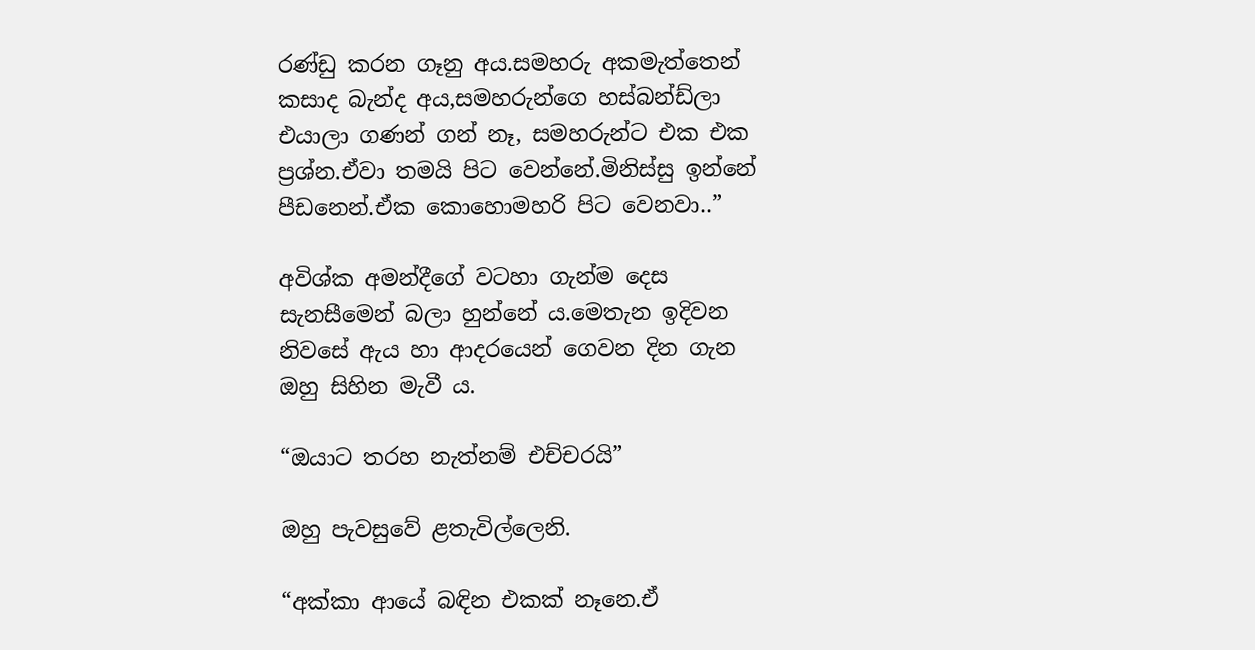රණ්ඩු කරන ගෑනු අය.සමහරු අකමැත්තෙන් කසාද බැන්ද අය,සමහරුන්ගෙ හස්බන්ඩ්ලා එයාලා ගණන් ගන් නෑ, සමහරුන්ට එක එක ප්‍රශ්න.ඒවා තමයි පිට වෙන්නේ.මිනිස්සු ඉන්නේ පීඩනෙන්.ඒක කොහොමහරි පිට වෙනවා..”

අවිශ්ක අමන්දීගේ වටහා ගැන්ම දෙස සැනසීමෙන් බලා හුන්නේ ය.මෙතැන ඉදිවන නිවසේ ඇය හා ආදරයෙන් ගෙවන දින ගැන ඔහු සිහින මැවී ය.

“ඔයාට තරහ නැත්නම් එච්චරයි”

ඔහු පැවසුවේ ළතැවිල්ලෙනි.

“අක්කා ආයේ බඳින එකක් නෑනෙ.ඒ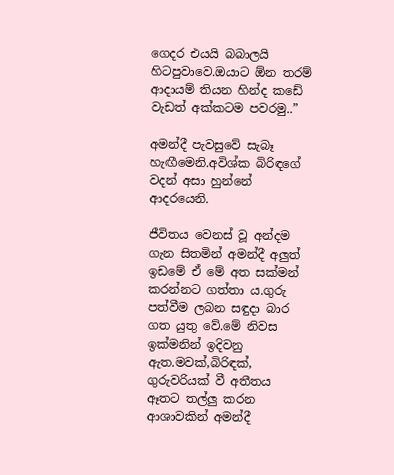ගෙදර එයයි බබාලයි හිටපුවාවෙ.ඔයාට ඕන තරම් ආදායම් තියන හින්ද කඩේ වැඩත් අක්කටම පවරමු..”

අමන්දී පැවසුවේ සැබෑ හැඟීමෙනි.අවිශ්ක බිරිඳගේ වදන් අසා හුන්නේ ආදරයෙනි.

ජීවිතය වෙනස් වූ අන්දම ගැන සිතමින් අමන්දී අලුත් ඉඩමේ ඒ මේ අත සක්මන් කරන්නට ගත්තා ය.ගුරු පත්වීම ලබන සඳුදා බාර ගත යුතු වේ.මේ නිවස ඉක්මනින් ඉදිවනු ඇත.මවක්,බිරිඳක්, ගුරුවරියක් වී අතීතය ඈතට තල්ලු කරන ආශාවකින් අමන්දී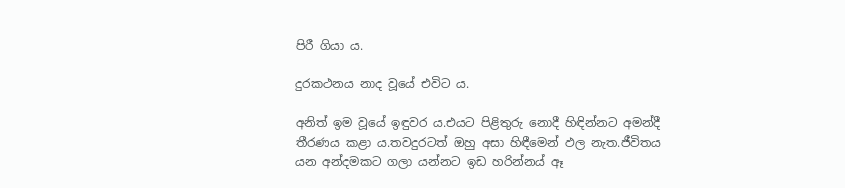පිරී ගියා ය.

දුරකථනය නාද වූයේ එවිට ය.

අනිත් ඉම වූයේ ඉඳුවර ය.එයට පිළිතුරු නොදී හිඳින්නට අමන්දී තීරණය කළා ය.තවදුරටත් ඔහු අසා හිඳීමෙන් ඵල නැත.ජීවිතය යන අන්දමකට ගලා යන්නට ඉඩ හරින්නය් ඈ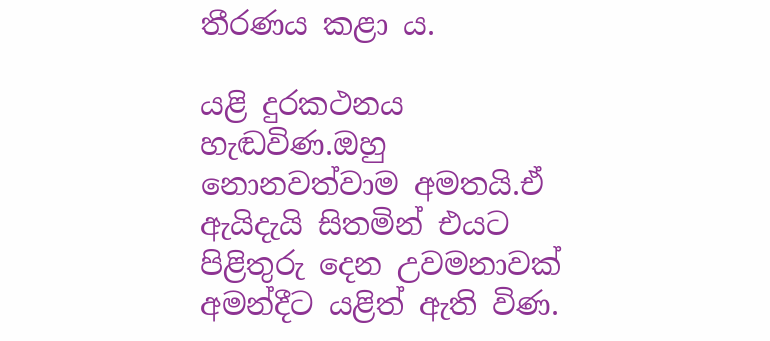තීරණය කළා ය.

යළි දුරකථනය හැඬවිණ.ඔහු නොනවත්වාම අමතයි.ඒ ඇයිදැයි සිතමින් එයට පිළිතුරු දෙන උවමනාවක් අමන්දීට යළිත් ඇති විණ.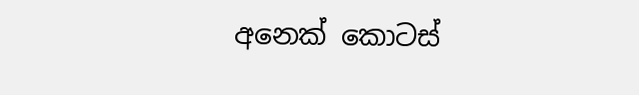අනෙක් කොටස්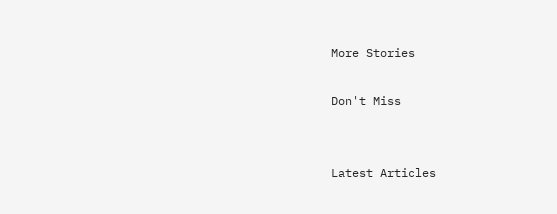More Stories

Don't Miss


Latest Articles